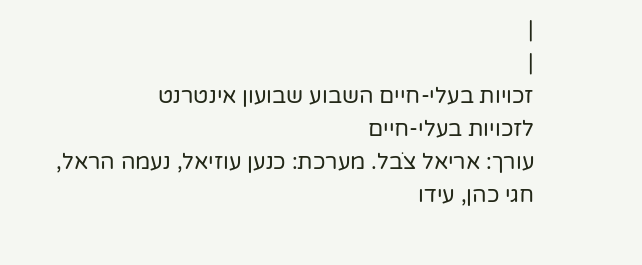|
|
זכויות בעלי-חיים השבוע שבועון אינטרנט
לזכויות בעלי-חיים
עורך: אריאל צֹבל. מערכת: כנען עוזיאל, נעמה הראל,
חגי כהן, עידו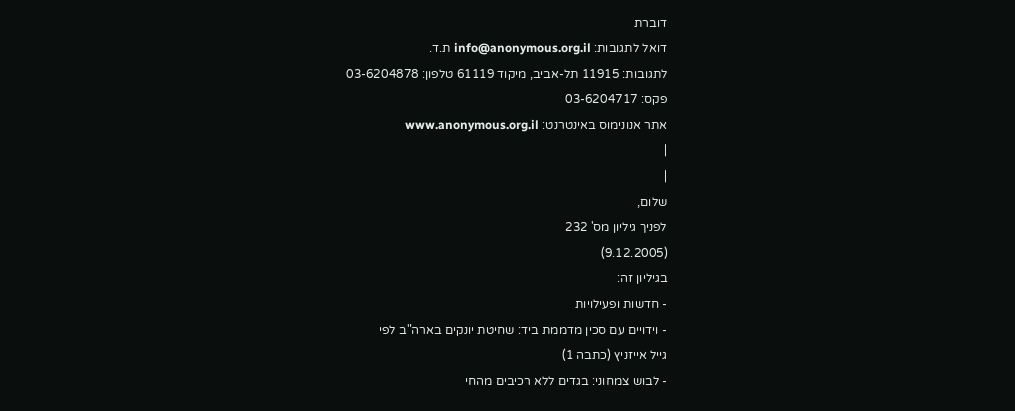דוברת
דואל לתגובות: info@anonymous.org.il ת.ד.
לתגובות: 11915 תל-אביב, מיקוד 61119 טלפון: 03-6204878
פקס: 03-6204717
אתר אנונימוס באינטרנט: www.anonymous.org.il
|
|
שלום,
לפניך גיליון מס' 232
(9.12.2005)
בגיליון זה:
- חדשות ופעילויות
- וידויים עם סכין מדממת ביד: שחיטת יונקים בארה"ב לפי
גייל אייזניץ (כתבה 1)
- לבוש צמחוני: בגדים ללא רכיבים מהחי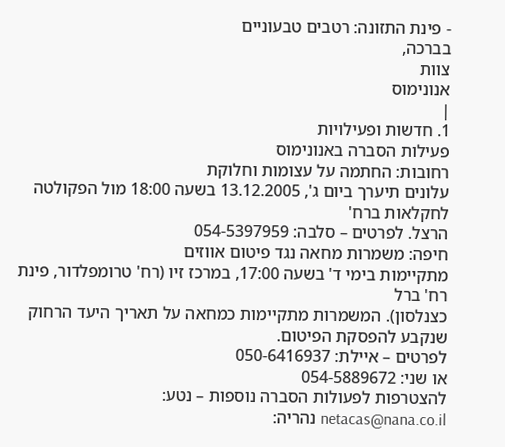- פינת התזונה: רטבים טבעוניים
בברכה,
צוות
אנונימוס
|
1. חדשות ופעילויות
פעילות הסברה באנונימוס
רחובות: החתמה על עצומות וחלוקת
עלונים תיערך ביום ג', 13.12.2005 בשעה 18:00 מול הפקולטה לחקלאות ברח'
הרצל. לפרטים – סלבה: 054-5397959
חיפה: משמרות מחאה נגד פיטום אווזים
מתקיימות בימי ד' בשעה 17:00, במרכז זיו (רח' טרומפלדור, פינת רח' ברל
כצנלסון). המשמרות מתקיימות כמחאה על תאריך היעד הרחוק
שנקבע להפסקת הפיטום.
לפרטים – איילת: 050-6416937
או שני: 054-5889672
להצטרפות לפעולות הסברה נוספות – נטע:
netacas@nana.co.il נהריה: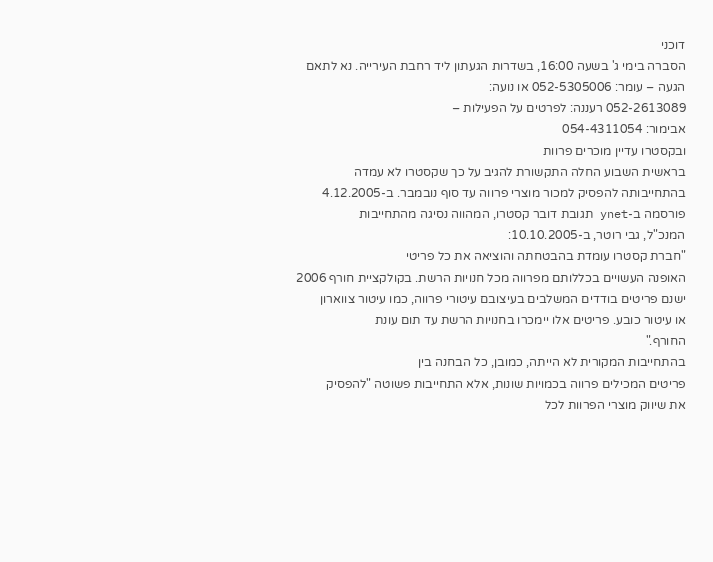דוכני
הסברה בימי ג' בשעה 16:00, בשדרות הגעתון ליד רחבת העירייה. נא לתאם
הגעה – עומר: 052-5305006 או נועה:
052-2613089 רעננה: לפרטים על הפעילות –
אבימור: 054-4311054
ובקסטרו עדיין מוכרים פרוות
בראשית השבוע החלה התקשורת להגיב על כך שקסטרו לא עמדה
בהתחייבותה להפסיק למכור מוצרי פרווה עד סוף נובמבר. ב-4.12.2005
פורסמה ב-ynet תגובת דובר קסטרו, המהווה נסיגה מהתחייבות
המנכ"ל, גבי רוטר, ב-10.10.2005:
"חברת קסטרו עומדת בהבטחתה והוציאה את כל פריטי
האופנה העשויים בכללותם מפרווה מכל חנויות הרשת. בקולקציית חורף 2006
ישנם פריטים בודדים המשלבים בעיצובם עיטורי פרווה, כמו עיטור צווארון
או עיטור כובע. פריטים אלו יימכרו בחנויות הרשת עד תום עונת
החורף."
בהתחייבות המקורית לא הייתה, כמובן, כל הבחנה בין
פריטים המכילים פרווה בכמויות שונות, אלא התחייבות פשוטה "להפסיק
את שיווק מוצרי הפרוות לכל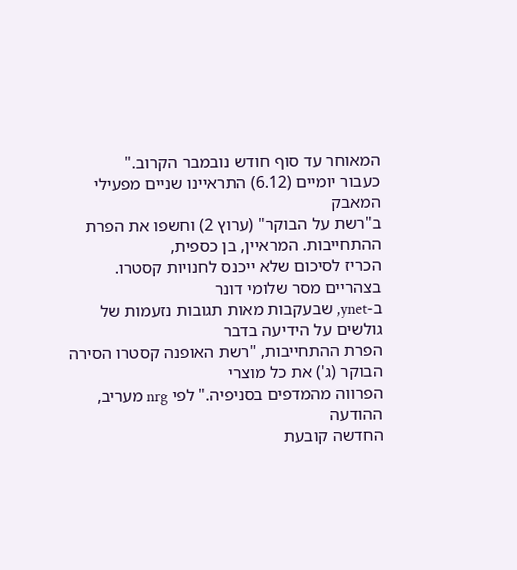המאוחר עד סוף חודש נובמבר הקרוב."
כעבור יומיים (6.12) התראיינו שניים מפעילי המאבק
ב"רשת על הבוקר" (ערוץ 2) וחשפו את הפרת ההתחייבות. המראיין, בן כספית,
הכריז לסיכום שלא ייכנס לחנויות קסטרו. בצהריים מסר שלומי דונר
ב-ynet, שבעקבות מאות תגובות נזעמות של גולשים על הידיעה בדבר
הפרת ההתחייבות, "רשת האופנה קסטרו הסירה הבוקר (ג') את כל מוצרי
הפרווה מהמדפים בסניפיה." לפי nrg מעריב, ההודעה
החדשה קובעת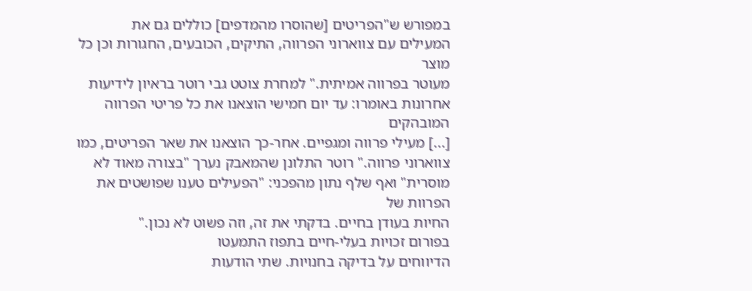במפורש ש"הפריטים [שהוסרו מהמדפים] כוללים גם את
המעילים עם צווארוני הפרווה, התיקים, הכובעים, החגורות וכן כל מוצר
מעוטר בפרווה אמיתית." למחרת צוטט גבי רוטר בראיון לידיעות
אחרונות באומרו: עד יום חמישי הוצאנו את כל פריטי הפרווה המובהקים
[...] מעילי פרווה ומגפיים. אחר-כך הוצאנו את שאר הפריטים, כמו
צווארוני פרווה." רוטר התלונן שהמאבק נערך "בצורה מאוד לא
מוסרית" ואף שלף נתון מהפכני: "הפעילים טענו שפושטים את הפרוות של
החיות בעודן בחיים. בדקתי את זה, וזה פשוט לא נכון."
בפורום זכויות בעלי-חיים בתפוז התמעטו
הדיווחים על בדיקה בחנויות. שתי הודעות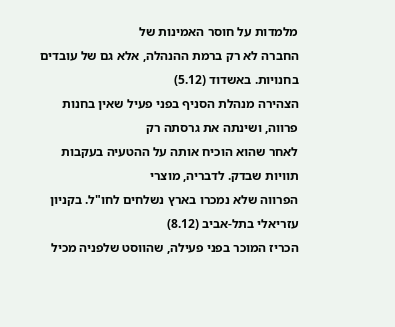מלמדות על חוסר האמינות של
החברה לא רק ברמת ההנהלה, אלא גם של עובדים בחנויות. באשדוד (5.12)
הצהירה מנהלת הסניף בפני פעיל שאין בחנות פרווה, ושינתה את גרסתה רק
לאחר שהוא הוכיח אותה על ההטעיה בעקבות תוויות שבדק. לדבריה, מוצרי
הפרווה שלא נמכרו בארץ נשלחים לחו"ל. בקניון עזריאלי בתל-אביב (8.12)
הכריז המוכר בפני פעילה, שהווסט שלפניה מכיל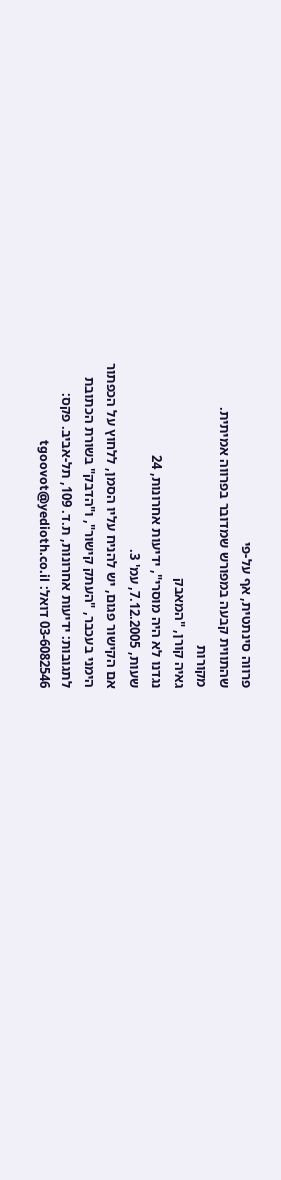פרווה סינתטית, אף על-פי
שהתווית קבעה במפורש שמדובר בפרווה אמיתית.
מקורות
גאיה קורן, "המאבק
נגדנו לא היה מוסרי", ידיעות אחרונות, 24
שעות, 7.12.2005, עמ' 3.
אם הקישור פגום, יש להניח עליו הסמן, ללחוץ על הכפתור
הימני בעכבר, "העתק קישור", ו"הדבק" בשורת הכתובת
לתגובות: ידיעות אחרונות, ת.ד. 109, תל-אביב. פקס:
03-6082546 דואל: tgoovot@yedioth.co.il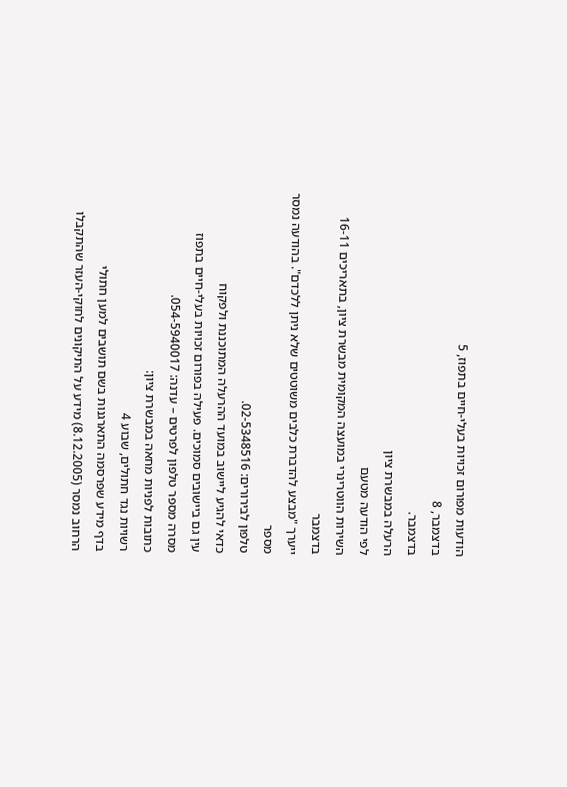הודעות מפורום זכויות בעלי-חיים בתפוז, 5
בדצמבר, 8
בדצמבר.
הרעלה במבשרת ציון
לפי הודעה מטעם
השירות הווטרינרי במועצה המקומית מבשרת ציון, בתאריכים 16-11 בדצמבר
ייערך "מבצע להדברת כלבים משוטטים שלא ניתן ללכדם". בהודעה נמסר מספר
טלפון לבירורים: 02-5348516.
כדאי להגיע ליישוב במועד ההרעלה המתוכננת ולפקוח
עין גם ביישובים סמוכים. פעילה בפורום זכויות בעלי-חיים בתפוז
מסרה מספר טלפון לפרטים – עדנה: 054-5940017.
כתובות לפניות מחאה במבשרת ציון:
רשויות נגד חתולים, שבוע 4
בדף מידע שפרסמה התארגנות בשם תושבים למען חתולי
הרחוב נמסר (8.12.2005) מידע על התיקונים לחוקי-העזר שהתקבלו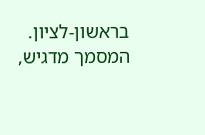בראשון-לציון. המסמך מדגיש,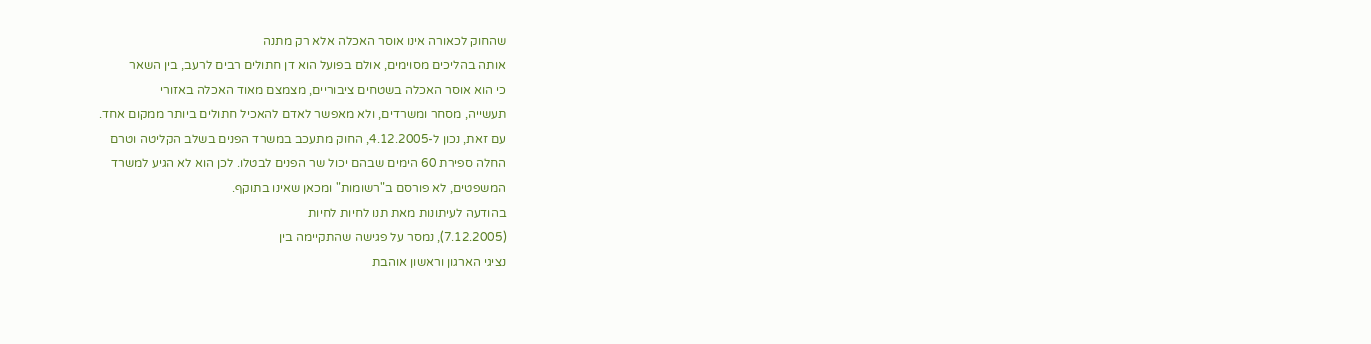שהחוק לכאורה אינו אוסר האכלה אלא רק מתנה
אותה בהליכים מסוימים, אולם בפועל הוא דן חתולים רבים לרעב, בין השאר
כי הוא אוסר האכלה בשטחים ציבוריים, מצמצם מאוד האכלה באזורי
תעשייה, מסחר ומשרדים, ולא מאפשר לאדם להאכיל חתולים ביותר ממקום אחד.
עם זאת, נכון ל-4.12.2005, החוק מתעכב במשרד הפנים בשלב הקליטה וטרם
החלה ספירת 60 הימים שבהם יכול שר הפנים לבטלו. לכן הוא לא הגיע למשרד
המשפטים, לא פורסם ב"רשומות" ומכאן שאינו בתוקף.
בהודעה לעיתונות מאת תנו לחיות לחיות
(7.12.2005), נמסר על פגישה שהתקיימה בין
נציגי הארגון וראשון אוהבת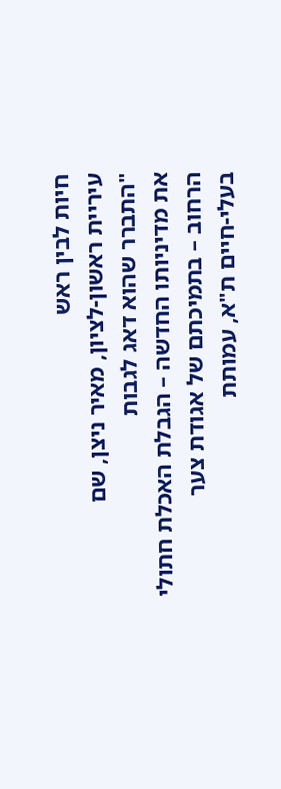חיות לבין ראש
עיריית ראשון-לציון, מאיר ניצן, שם
"התברר שהוא דאג לגבות
את מדיניותו החדשה – הגבלת האכלת חתולי הרחוב – בתמיכתם של אגודת צער
בעלי-חיים ת"א, עמותת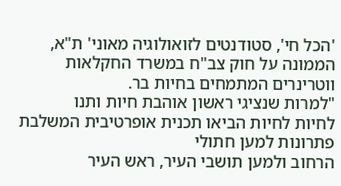'הכל חי', סטודנטים לזואולוגיה מאוני' ת"א,
הממונה על חוק צב"ח במשרד החקלאות ווטרינרים המתמחים בחיות בר.
"למרות שנציגי ראשון אוהבת חיות ותנו
לחיות לחיות הביאו תכנית אופרטיבית המשלבת פתרונות למען חתולי
הרחוב ולמען תושבי העיר, ראש העיר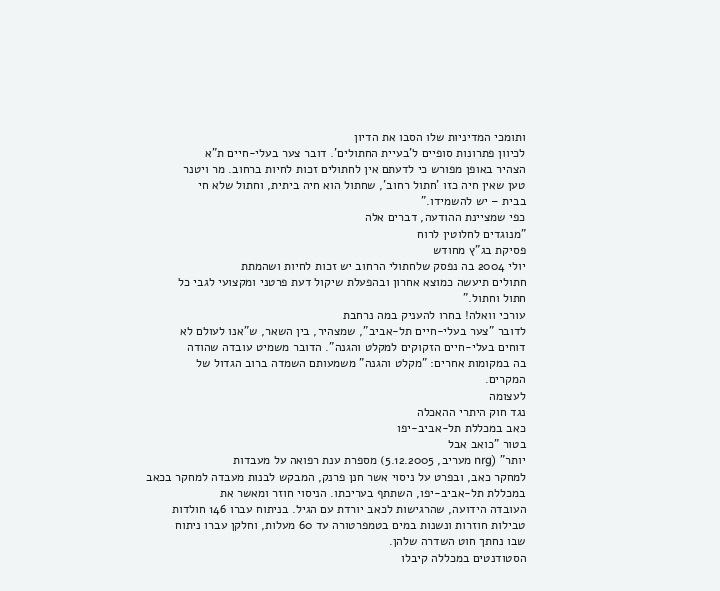ותומכי המדיניות שלו הסבו את הדיון
לכיוון פתרונות סופיים ל'בעיית החתולים'. דובר צער בעלי-חיים ת"א
הצהיר באופן מפורש כי לדעתם אין לחתולים זכות לחיות ברחוב. מר ויטנר
טען שאין חיה כזו 'חתול רחוב', שחתול הוא חיה ביתית, וחתול שלא חי
בבית – יש להשמידו."
כפי שמציינת ההודעה, דברים אלה
"מנוגדים לחלוטין לרוח
פסיקת בג"ץ מחודש
יולי 2004 בה נפסק שלחתולי הרחוב יש זכות לחיות ושהמתת
חתולים תיעשה כמוצא אחרון ובהפעלת שיקול דעת פרטני ומקצועי לגבי כל
חתול וחתול."
עורכי וואלה! בחרו להעניק במה נרחבת
לדובר "צער בעלי-חיים תל-אביב", שמצהיר, בין השאר, ש"אנו לעולם לא
דוחים בעלי-חיים הזקוקים למקלט והגנה". הדובר משמיט עובדה שהודה
בה במקומות אחרים: "מקלט והגנה" משמעותם השמדה ברוב הגדול של
המקרים.
לעצומה
נגד חוק היתרי ההאכלה
כאב במכללת תל-אביב-יפו
בטור "כואב אבל
יותר" (nrg מעריב, 5.12.2005) מספרת ענת רפואה על מעבדות
למחקר כאב, ובפרט על ניסוי אשר חנן פרנק, המבקש לבנות מעבדה למחקר בכאב
במכללת תל-אביב-יפו, השתתף בעריכתו. הניסוי חוזר ומאשר את
העובדה הידועה, שהרגישות לכאב יורדת עם הגיל. בניתוח עברו 146 חולדות
טבילות חוזרות ונשנות במים בטמפרטורה עד 60 מעלות, וחלקן עברו ניתוח
שבו נחתך חוט השדרה שלהן.
הסטודנטים במכללה קיבלו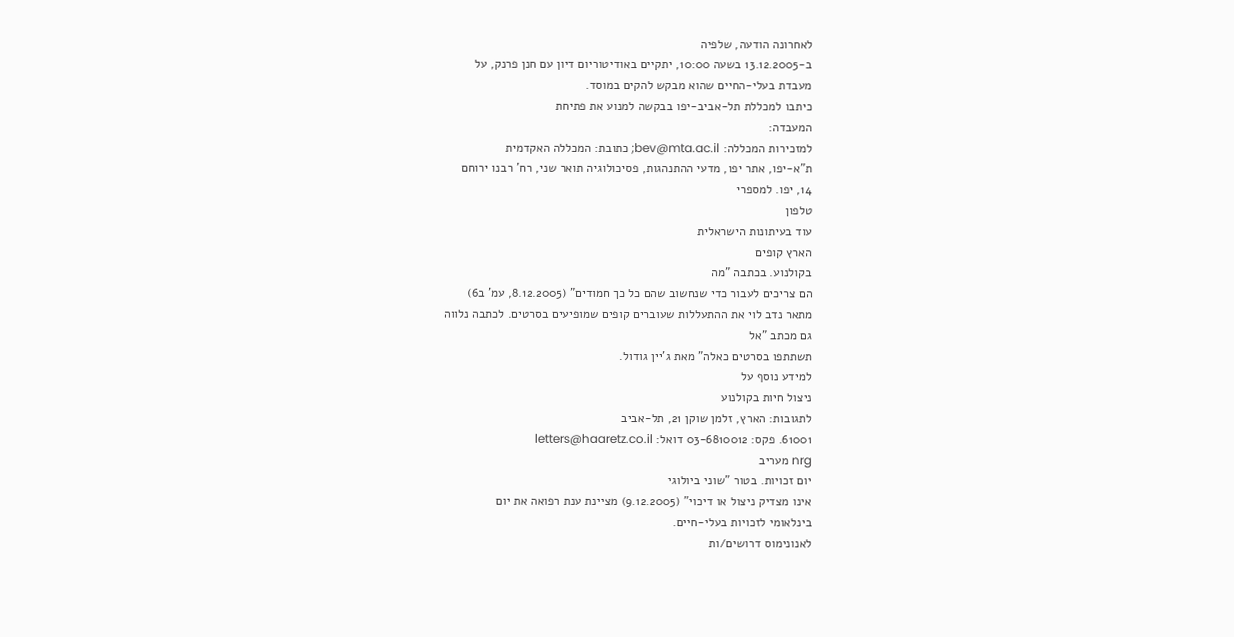לאחרונה הודעה, שלפיה
ב-13.12.2005 בשעה 10:00, יתקיים באודיטוריום דיון עם חנן פרנק, על
מעבדת בעלי-החיים שהוא מבקש להקים במוסד.
כיתבו למכללת תל-אביב-יפו בבקשה למנוע את פתיחת
המעבדה:
למזכירות המכללה: bev@mta.ac.il; כתובת: המכללה האקדמית
ת"א-יפו, אתר יפו, מדעי ההתנהגות, פסיכולוגיה תואר שני, רח' רבנו ירוחם
14, יפו. למספרי
טלפון
עוד בעיתונות הישראלית
הארץ קופים
בקולנוע. בכתבה "מה
הם צריכים לעבור כדי שנחשוב שהם כל כך חמודים" (8.12.2005, עמ' ב6)
מתאר נדב לוי את ההתעללות שעוברים קופים שמופיעים בסרטים. לכתבה נלווה
גם מכתב "אל
תשתתפו בסרטים כאלה" מאת ג'יין גודול.
למידע נוסף על
ניצול חיות בקולנוע
לתגובות: הארץ, זלמן שוקן 21, תל-אביב
61001. פקס: 03-6810012 דואל: letters@haaretz.co.il
nrg מעריב
יום זכויות. בטור "שוני ביולוגי
אינו מצדיק ניצול או דיכוי" (9.12.2005) מציינת ענת רפואה את יום
בינלאומי לזכויות בעלי-חיים.
לאנונימוס דרושים/ות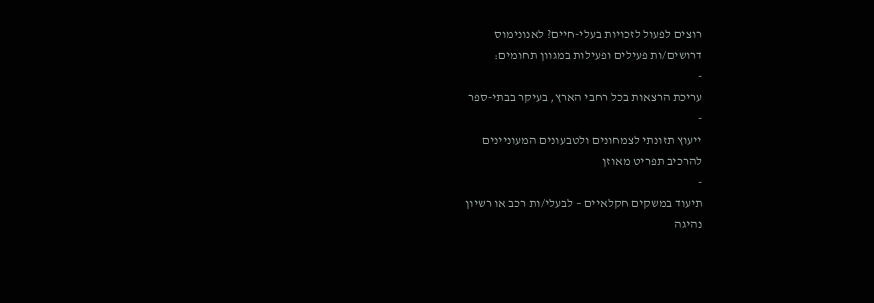רוצים לפעול לזכויות בעלי-חיים? לאנונימוס
דרושים/ות פעילים ופעילות במגוון תחומים:
-
עריכת הרצאות בכל רחבי הארץ, בעיקר בבתי-ספר
-
ייעוץ תזונתי לצמחונים ולטבעונים המעוניינים
להרכיב תפריט מאוזן
-
תיעוד במשקים חקלאיים – לבעלי/ות רכב או רשיון
נהיגה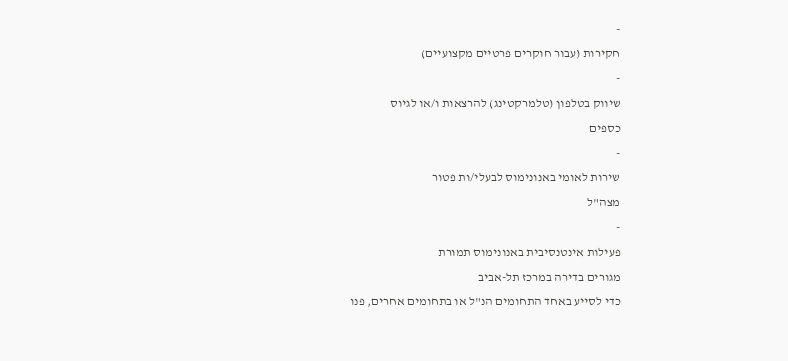-
חקירות (עבור חוקרים פרטיים מקצועיים)
-
שיווק בטלפון (טלמרקטינג) להרצאות ו/או לגיוס
כספים
-
שירות לאומי באנונימוס לבעלי/ות פטור
מצה"ל
-
פעילות אינטנסיבית באנונימוס תמורת
מגורים בדירה במרכז תל-אביב
כדי לסייע באחד התחומים הנ"ל או בתחומים אחרים, פנו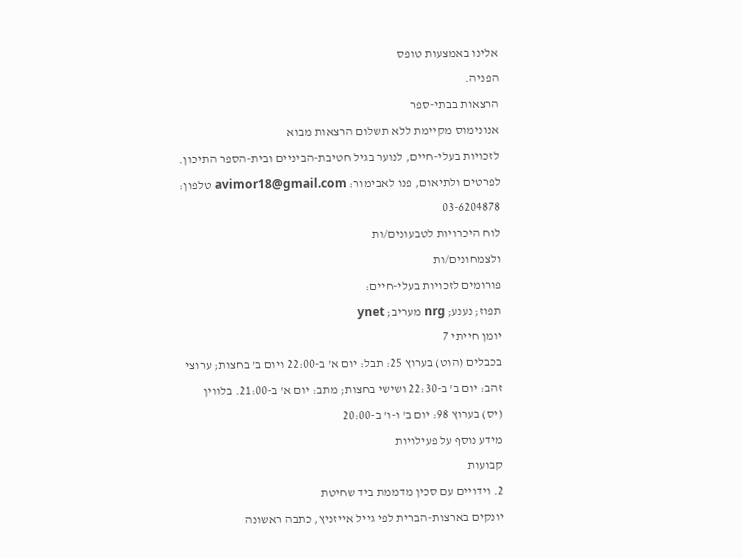אלינו באמצעות טופס
הפניה.
הרצאות בבתי-ספר
אנונימוס מקיימת ללא תשלום הרצאות מבוא
לזכויות בעלי-חיים, לנוער בגיל חטיבת-הביניים ובית-הספר התיכון.
לפרטים ולתיאום, פנו לאבימור: avimor18@gmail.com טלפון:
03-6204878
לוח היכרויות לטבעונים/ות
ולצמחונים/ות
פורומים לזכויות בעלי-חיים:
תפוז; נענע; nrg מעריב; ynet
יומן חייתי 7
בכבלים (הוט) בערוץ 25: תבל: יום א' ב-22:00 ויום ב' בחצות; ערוצי
זהב: יום ב' ב-22:30 ושישי בחצות; מתב: יום א' ב-21:00. בלווין
(יס) בערוץ 98: יום ב' ו-ו' ב-20:00
מידע נוסף על פעילויות
קבועות
2. וידויים עם סכין מדממת ביד שחיטת
יונקים בארצות-הברית לפי גייל אייזניץ, כתבה ראשונה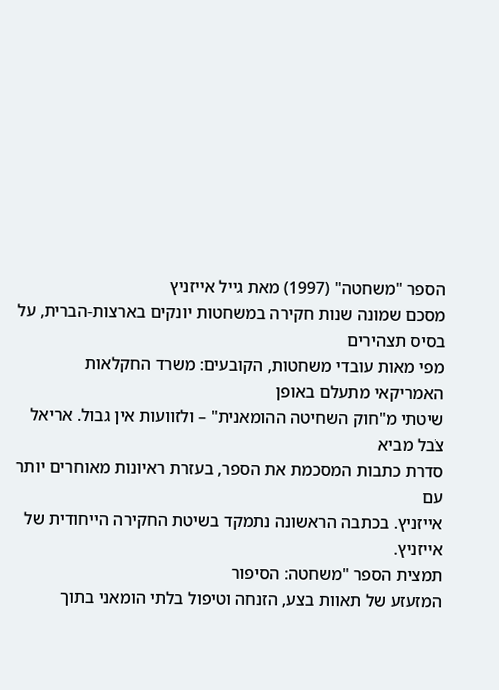הספר "משחטה" (1997) מאת גייל אייזניץ
מסכם שמונה שנות חקירה במשחטות יונקים בארצות-הברית, על בסיס תצהירים
מפי מאות עובדי משחטות, הקובעים: משרד החקלאות האמריקאי מתעלם באופן
שיטתי מ"חוק השחיטה ההומאנית" – ולזוועות אין גבול. אריאל צֹבל מביא
סדרת כתבות המסכמת את הספר, בעזרת ראיונות מאוחרים יותר עם
אייזניץ. בכתבה הראשונה נתמקד בשיטת החקירה הייחודית של
אייזניץ.
תמצית הספר "משחטה: הסיפור
המזעזע של תאוות בצע, הזנחה וטיפול בלתי הומאני בתוך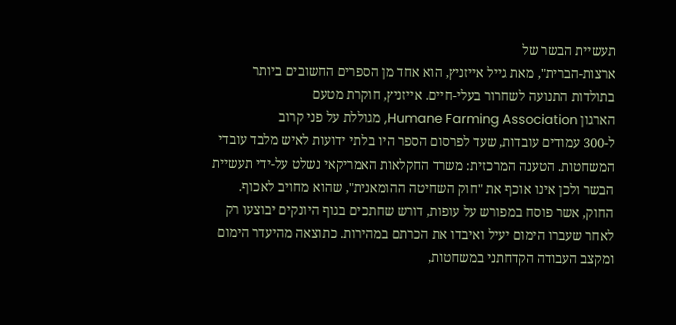תעשיית הבשר של
ארצות-הברית", מאת גייל אייזניץ, הוא אחד מן הספרים החשובים ביותר
בתולדות התנועה לשחרור בעלי-חיים. אייזניץ, חוקרת מטעם
הארגון Humane Farming Association, מגוללת על פני קרוב
ל-300 עמודים עובדות, שעד לפרסום הספר היו בלתי ידועות לאיש מלבד עובדי
המשחטות. הטענה המרכזית: משרד החקלאות האמריקאי נשלט על-ידי תעשיית
הבשר ולכן אינו אוכף את "חוק השחיטה ההומאנית", שהוא מחויב לאכוף.
החוק, אשר פוסח במפורש על עופות, דורש שחתכים בגוף היונקים יבוצעו רק
לאחר שעברו הימום יעיל ואיבדו את הכרתם במהירות. כתוצאה מהיעדר הימום
ומקצב העבודה הקדחתני במשחטות,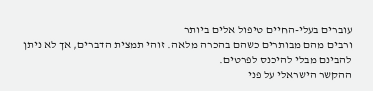עוברים בעלי-החיים טיפול אלים ביותר
ורבים מהם מבותרים כשהם בהכרה מלאה. זוהי תמצית הדברים, אך לא ניתן
להבינם מבלי להיכנס לפרטים.
ההקשר הישראלי על פני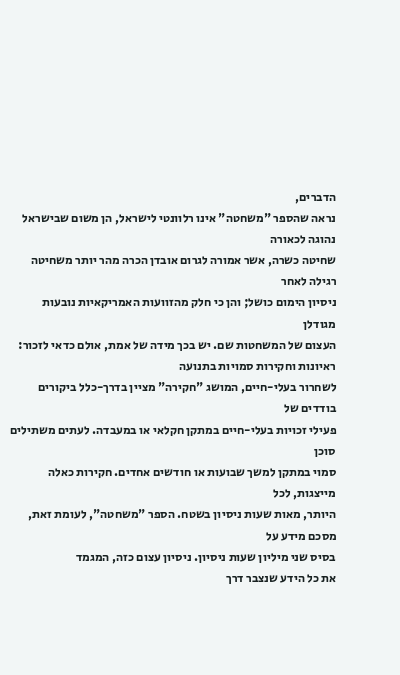הדברים,
נראה שהספר "משחטה" אינו רלוונטי לישראל, הן משום שבישראל נהוגה לכאורה
שחיטה כשרה, אשר אמורה לגרום אובדן הכרה מהר יותר משחיטה רגילה לאחר
ניסיון הימום כושל; והן כי חלק מהזוועות האמריקאיות נובעות מגודלן
העצום של המשחטות שם. יש בכך מידה של אמת, אולם כדאי לזכור:
ראיונות וחקירות סמויות בתנועה
לשחרור בעלי-חיים, המושג "חקירה" מציין בדרך-כלל ביקורים בודדים של
פעילי זכויות בעלי-חיים במתקן חקלאי או במעבדה. לעתים משתילים סוכן
סמוי במתקן למשך שבועות או חודשים אחדים. חקירות כאלה מייצגות, לכל
היותר, מאות שעות ניסיון בשטח. הספר "משחטה", לעומת זאת, מסכם מידע על
בסיס שני מיליון שעות ניסיון. ניסיון עצום כזה, המגמד
את כל הידע שנצבר דרך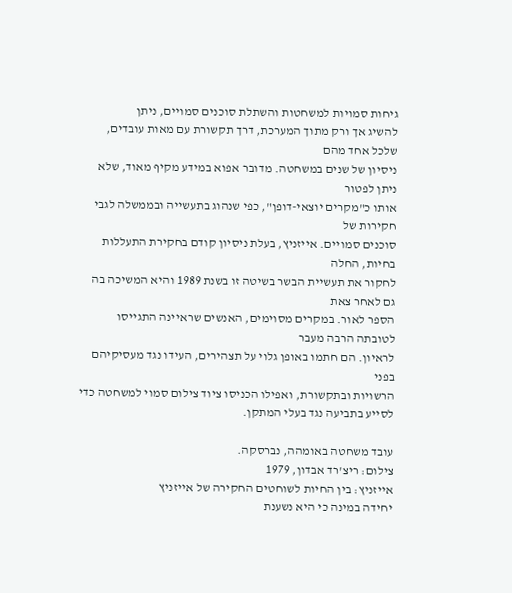גיחות סמויות למשחטות והשתלת סוכנים סמויים, ניתן
להשיג אך ורק מתוך המערכת, דרך תקשורת עם מאות עובדים, שלכל אחד מהם
ניסיון של שנים במשחטה. מדובר אפוא במידע מקיף מאוד, שלא ניתן לפטור
אותו כ"מקרים יוצאי-דופן", כפי שנהוג בתעשייה ובממשלה לגבי חקירות של
סוכנים סמויים. אייזניץ, בעלת ניסיון קודם בחקירת התעללות בחיות, החלה
לחקור את תעשיית הבשר בשיטה זו בשנת 1989 והיא המשיכה בה גם לאחר צאת
הספר לאור. במקרים מסוימים, האנשים שראיינה התגייסו לטובתה הרבה מעבר
לראיון. הם חתמו באופן גלוי על תצהירים, העידו נגד מעסיקיהם בפני
הרשויות ובתקשורת, ואפילו הכניסו ציוד צילום סמוי למשחטה כדי
לסייע בתביעה נגד בעלי המתקן.

עובד משחטה באומהה, נברסקה.
צילום: ריצ'רד אבדון, 1979
אייזניץ: בין החיות לשוחטים החקירה של אייזניץ
יחידה במינה כי היא נשענת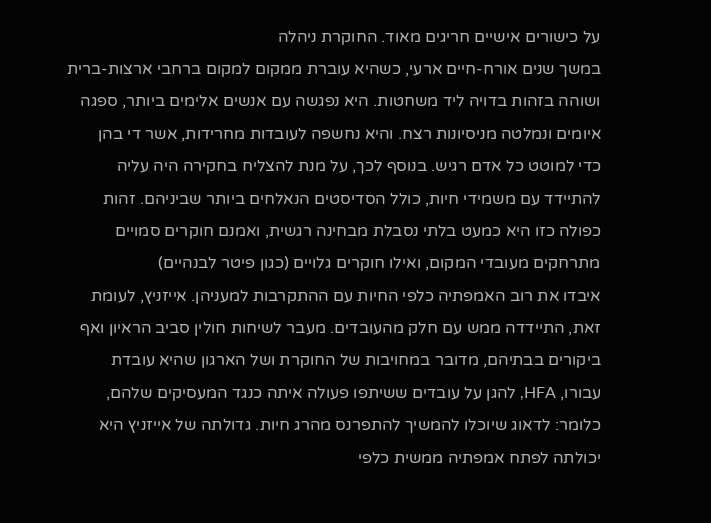על כישורים אישיים חריגים מאוד. החוקרת ניהלה
במשך שנים אורח-חיים ארעי, כשהיא עוברת ממקום למקום ברחבי ארצות-ברית
ושוהה בזהות בדויה ליד משחטות. היא נפגשה עם אנשים אלימים ביותר, ספגה
איומים ונמלטה מניסיונות רצח. והיא נחשפה לעובדות מחרידות, אשר די בהן
כדי למוטט כל אדם רגיש. בנוסף לכך, על מנת להצליח בחקירה היה עליה
להתיידד עם משמידי חיות, כולל הסדיסטים הנאלחים ביותר שביניהם. זהות
כפולה כזו היא כמעט בלתי נסבלת מבחינה רגשית, ואמנם חוקרים סמויים
מתרחקים מעובדי המקום, ואילו חוקרים גלויים (כגון פיטר לבנהיים)
איבדו את רוב האמפתיה כלפי החיות עם ההתקרבות למעניהן. אייזניץ, לעומת
זאת, התיידדה ממש עם חלק מהעובדים. מעבר לשיחות חולין סביב הראיון ואף
ביקורים בבתיהם, מדובר במחויבות של החוקרת ושל הארגון שהיא עובדת
עבורו, HFA, להגן על עובדים ששיתפו פעולה איתה כנגד המעסיקים שלהם,
כלומר: לדאוג שיוכלו להמשיך להתפרנס מהרג חיות. גדולתה של אייזניץ היא
יכולתה לפתח אמפתיה ממשית כלפי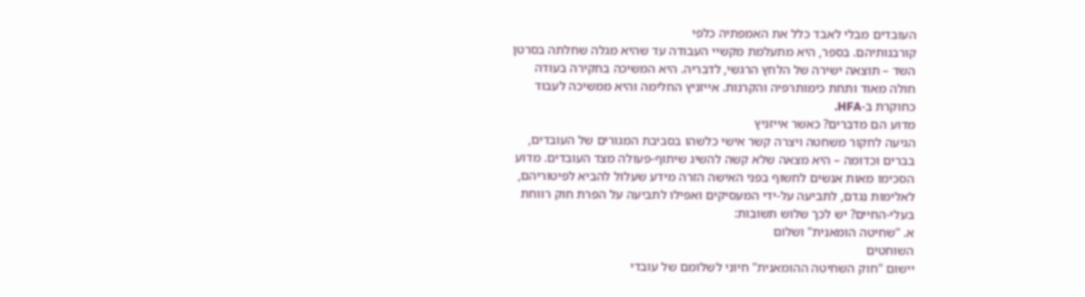העובדים מבלי לאבד כלל את האמפתיה כלפי
קורבנותיהם. בספר, היא מתעלמת מקשיי העבודה עד שהיא מגלה שחלתה בסרטן
השד – תוצאה ישירה של הלחץ הרגשי, לדבריה. היא המשיכה בחקירה בעודה
חולה מאוד ותחת כימותרפיה והקרנות. אייזניץ החלימה והיא ממשיכה לעבוד
כחוקרת ב-HFA.
מדוע הם מדברים? כאשר אייזניץ
הגיעה לחקור משחטה ויצרה קשר אישי כלשהו בסביבת המגורים של העובדים,
בברים וכדומה – היא מצאה שלא קשה להשיג שיתוף-פעולה מצד העובדים. מדוע
הסכימו מאות אנשים לחשוף בפני האישה הזרה מידע שעלול להביא לפיטוריהם,
לאלימות נגדם, לתביעה על-ידי המעסיקים ואפילו לתביעה על הפרת חוק רווחת
בעלי-החיים? יש לכך שלוש תשובות:
א. "שחיטה הומאנית" ושלום
השוחטים
יישום "חוק השחיטה ההומאנית" חיוני לשלומם של עובדי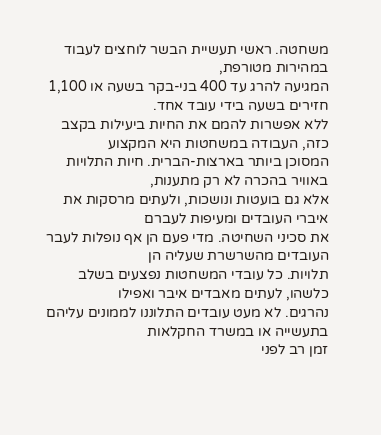משחטה. ראשי תעשיית הבשר לוחצים לעבוד במהירות מטורפת,
המגיעה להרג עד 400 בני-בקר בשעה או 1,100 חזירים בשעה בידי עובד אחד.
ללא אפשרות להמם את החיות ביעילות בקצב כזה, העבודה במשחטות היא המקצוע
המסוכן ביותר בארצות-הברית. חיות התלויות באוויר בהכרה לא רק מתענות,
אלא גם בועטות ונושכות, ולעתים מרסקות את איברי העובדים ומעיפות לעברם
את סכיני השחיטה. מדי פעם הן אף נופלות לעבר העובדים מהשרשרת שעליה הן
תלויות. כל עובדי המשחטות נפצעים בשלב כלשהו, לעתים מאבדים איבר ואפילו
נהרגים. לא מעט עובדים התלוננו לממונים עליהם בתעשייה או במשרד החקלאות
זמן רב לפני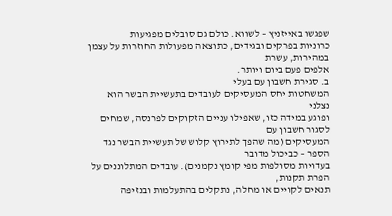שפגשו באייזניץ – לשווא. כולם גם סובלים מפגיעות
כרוניות בפרקים ובגידים, כתוצאה מפעולות החוזרות על עצמן במהירות, עשרת
אלפים פעם ביום ויותר.
ב. סגירת חשבון עם בעלי
המשחטות יחס המעסיקים לעובדים בתעשיית הבשר הוא נצלני
ופוגע במידה כזו, שאפילו עניים הזקוקים לפרנסה, שמחים לסגור חשבון עם
המעסיקים (מה שהפך לתירוץ קלוש של תעשיית הבשר נגד הספר – כביכול מדובר
בעדויות מסולפות מפי קומץ נקמנים). עובדים המתלוננים על הפרת תקנות,
תנאים לקויים או מחלה, נתקלים בהתעלמות ובנזיפה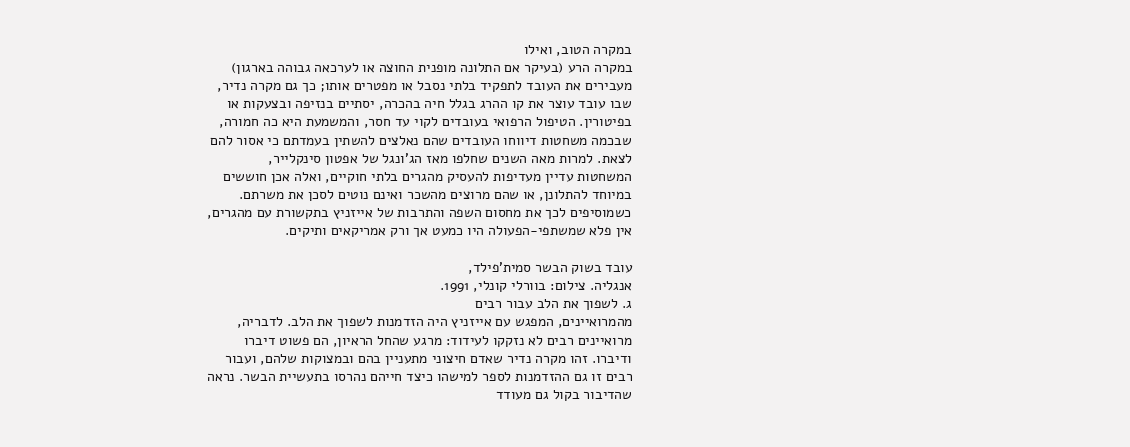במקרה הטוב, ואילו
במקרה הרע (בעיקר אם התלונה מופנית החוצה או לערכאה גבוהה בארגון)
מעבירים את העובד לתפקיד בלתי נסבל או מפטרים אותו; כך גם מקרה נדיר,
שבו עובד עוצר את קו ההרג בגלל חיה בהכרה, יסתיים בנזיפה ובצעקות או
בפיטורין. הטיפול הרפואי בעובדים לקוי עד חסר, והמשמעת היא כה חמורה,
שבכמה משחטות דיווחו העובדים שהם נאלצים להשתין בעמדתם כי אסור להם
לצאת. למרות מאה השנים שחלפו מאז הג'ונגל של אפטון סינקלייר,
המשחטות עדיין מעדיפות להעסיק מהגרים בלתי חוקיים, ואלה אכן חוששים
במיוחד להתלונן, או שהם מרוצים מהשכר ואינם נוטים לסכן את משרתם.
כשמוסיפים לכך את מחסום השפה והתרבות של אייזניץ בתקשורת עם מהגרים,
אין פלא שמשתפי-הפעולה היו כמעט אך ורק אמריקאים ותיקים.

עובד בשוק הבשר סמית'פילד,
אנגליה. צילום: בוורלי קונלי, 1991.
ג. לשפוך את הלב עבור רבים
מהמרואיינים, המפגש עם אייזניץ היה הזדמנות לשפוך את הלב. לדבריה,
מרואיינים רבים לא נזקקו לעידוד: מרגע שהחל הראיון, הם פשוט דיברו
ודיברו. זהו מקרה נדיר שאדם חיצוני מתעניין בהם ובמצוקות שלהם, ועבור
רבים זו גם ההזדמנות לספר למישהו כיצד חייהם נהרסו בתעשיית הבשר. נראה
שהדיבור בקול גם מעודד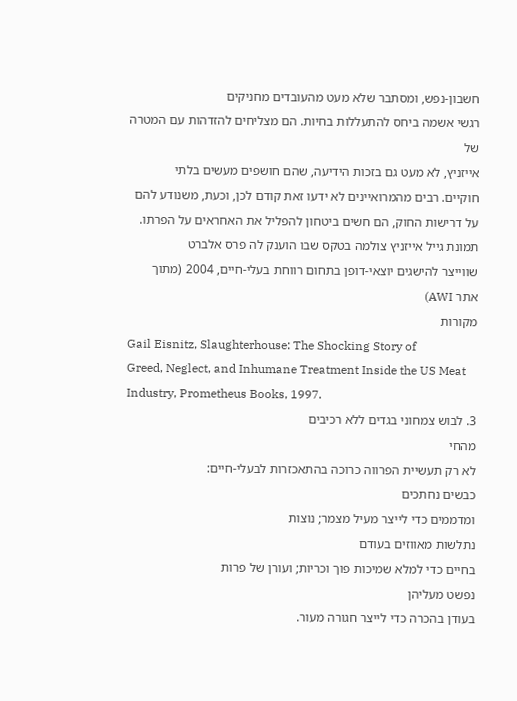חשבון-נפש, ומסתבר שלא מעט מהעובדים מחניקים
רגשי אשמה ביחס להתעללות בחיות. הם מצליחים להזדהות עם המטרה של
אייזניץ, לא מעט גם בזכות הידיעה, שהם חושפים מעשים בלתי
חוקיים. רבים מהמרואיינים לא ידעו זאת קודם לכן, וכעת, משנודע להם
על דרישות החוק, הם חשים ביטחון להפליל את האחראים על הפרתו.
תמונת גייל אייזניץ צולמה בטקס שבו הוענק לה פרס אלברט
שווייצר להישגים יוצאי-דופן בתחום רווחת בעלי-חיים, 2004 (מתוך
אתר AWI)
מקורות
Gail Eisnitz, Slaughterhouse: The Shocking Story of
Greed, Neglect, and Inhumane Treatment Inside the US Meat
Industry, Prometheus Books, 1997.
3. לבוש צמחוני בגדים ללא רכיבים
מהחי
לא רק תעשיית הפרווה כרוכה בהתאכזרות לבעלי-חיים:
כבשים נחתכים
ומדממים כדי לייצר מעיל מצמר; נוצות
נתלשות מאווזים בעודם
בחיים כדי למלא שמיכות פוך וכריות; ועורן של פרות
נפשט מעליהן
בעודן בהכרה כדי לייצר חגורה מעור.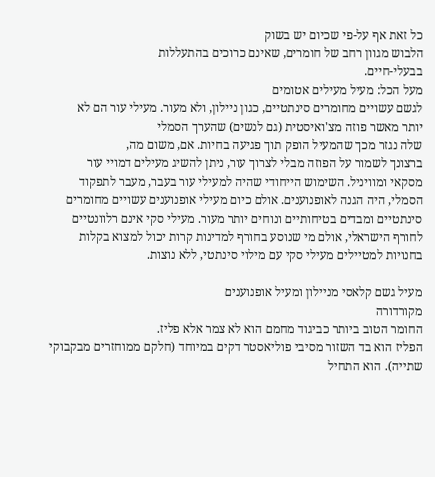כל זאת אף על-פי שכיום יש בשוק
הלבוש מגוון רחב של חומרים, שאינם כרוכים בהתעללות
בבעלי-חיים.
מעל הכל: מעיל מעילים אטומים
לגשם עשויים מחומרים סינתטיים, כגון ניילון, ולא מעור. מעילי עור הם לא
יותר מאשר פוזה מצ'ואיסטית (גם לנשים) שהערך הסמלי
שלה נגזר מכך שהמעיל הופק תוך פגיעה בחיות. אם, משום מה,
ברצונך לשמור על הפוזה מבלי לצרוך עור, ניתן להשיג מעילים דמויי עור
מסקאי ומוויניל. השימוש הייחודי שהיה למעילי עור בעבר, מעבר לתפקוד
הסמלי, היה הגנה לאופנוענים. אולם כיום מעילי אופנוענים עשויים מחומרים
סינתטיים ומבדים בטיחותיים ונוחים יותר מעור. מעילי סקי אינם רלוונטיים
לחורף הישראלי, אולם מי שנוסע בחורף למדינות קרות יכול למצוא בקלות
בחנויות למטיילים מעילי סקי עם מילוי סינתטי, ללא נוצות.

מעיל גשם קלאסי מניילון ומעיל אופנוענים
מקורדורה
החומר הטוב ביותר כביגוד מחמם הוא לא צמר אלא פליז.
הפליז הוא בד השזור מסיבי פוליאסטר דקים במיוחד (חלקם ממוחזרים מבקבוקי
שתייה). הוא התחיל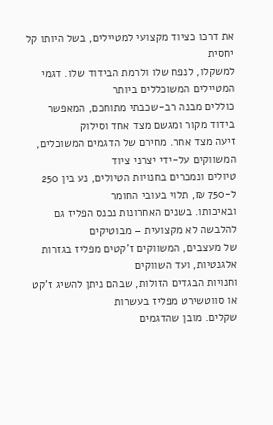את דרכו כציוד מקצועי למטיילים, בשל היותו קל יחסית
למשקלו, לנפח שלו ולרמת הבידוד שלו. דגמי המטיילים המשוכללים ביותר
כוללים מבנה רב-שכבתי מתוחכם, המאפשר בידוד מקור ומגשם מצד אחד וסילוק
זיעה מצד אחר. מחירם של הדגמים המשוכלים, המשווקים על-ידי יצרני ציוד
טיולים ונמכרים בחנויות הטיולים, נע בין 250 ל-750 ₪, תלוי בעובי החומר
ובאיכותו. בשנים האחרונות נכנס הפליז גם להלבשה לא מקצועית – מבוטיקים
של מעצבים, המשווקים ז’קטים מפליז בגזרות אלגנטיות, ועד השווקים
וחנויות הבגדים הזולות, שבהם ניתן להשיג ז’קט או סווטשירט מפליז בעשרות
שקלים. מובן שהדגמים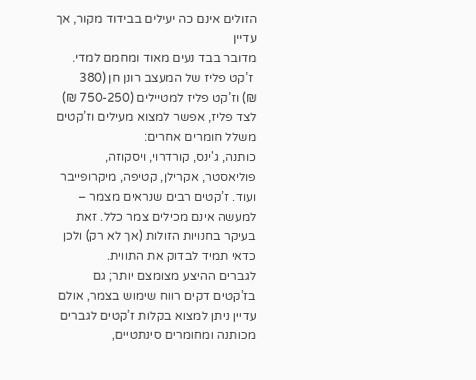הזולים אינם כה יעילים בבידוד מקור, אך עדיין
מדובר בבד נעים מאוד ומחמם למדי.
 ז’קט פליז של המעצב רונן חן (380
₪) וז’קט פליז למטיילים (750-250 ₪)
לצד פליז, אפשר למצוא מעילים וז’קטים משלל חומרים אחרים:
כותנה, ג'ינס, קורדרוי, ויסקוזה, פוליאסטר, אקרילן, קטיפה, מיקרופייבר
ועוד. ז’קטים רבים שנראים מצמר – למעשה אינם מכילים צמר כלל. זאת
בעיקר בחנויות הזולות (אך לא רק) ולכן כדאי תמיד לבדוק את התווית.
לגברים ההיצע מצומצם יותר; גם בז’קטים דקים רווח שימוש בצמר, אולם
עדיין ניתן למצוא בקלות ז’קטים לגברים מכותנה ומחומרים סינתטיים,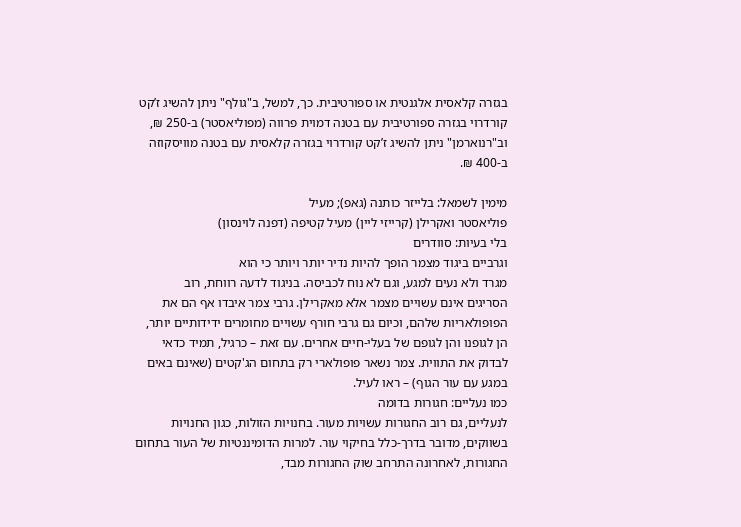בגזרה קלאסית אלגנטית או ספורטיבית. כך, למשל, ב"גולף" ניתן להשיג ז’קט
קורדרוי בגזרה ספורטיבית עם בטנה דמוית פרווה (מפוליאסטר) ב-250 ₪,
וב"רנוארמן" ניתן להשיג ז’קט קורדרוי בגזרה קלאסית עם בטנה מוויסקוזה
ב-400 ₪.

מימין לשמאל: בלייזר כותנה (גאפ); מעיל
פוליאסטר ואקרילן (קרייזי ליין) מעיל קטיפה (דפנה לוינסון)
בלי בעיות: סוודרים
וגרביים ביגוד מצמר הופך להיות נדיר יותר ויותר כי הוא
מגרד ולא נעים למגע, וגם לא נוח לכביסה. בניגוד לדעה רווחת, רוב
הסריגים אינם עשויים מצמר אלא מאקרילן. גרבי צמר איבדו אף הם את
הפופולאריות שלהם, וכיום גם גרבי חורף עשויים מחומרים ידידותיים יותר,
הן לגופנו והן לגופם של בעלי-חיים אחרים. עם זאת – כרגיל, תמיד כדאי
לבדוק את התווית. צמר נשאר פופולארי רק בתחום הג'קטים (שאינם באים
במגע עם עור הגוף) – ראו לעיל.
כמו נעליים: חגורות בדומה
לנעליים, גם רוב החגורות עשויות מעור. בחנויות הזולות, כגון החנויות
בשווקים, מדובר בדרך-כלל בחיקוי עור. למרות הדומיננטיות של העור בתחום
החגורות, לאחרונה התרחב שוק החגורות מבד,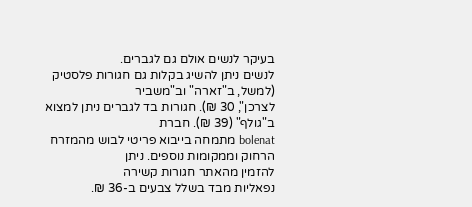בעיקר לנשים אולם גם לגברים.
לנשים ניתן להשיג בקלות גם חגורות פלסטיק (למשל, ב"זארה" וב"משביר
לצרכן", 30 ₪). חגורות בד לגברים ניתן למצוא ב"גולף" (39 ₪). חברת
bolenat מתמחה בייבוא פריטי לבוש מהמזרח הרחוק וממקומות נוספים. ניתן
להזמין מהאתר חגורות קשירה
נפאליות מבד בשלל צבעים ב-36 ₪.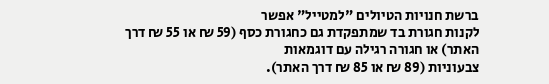ברשת חנויות הטיולים "למטייל" אפשר
לקנות חגורת בד שמתפקדת גם כחגורת כסף (59 ₪ או 55 ₪ דרך האתר) או חגורה רגילה עם דוגמאות
צבעוניות (89 ₪ או 85 ₪ דרך האתר).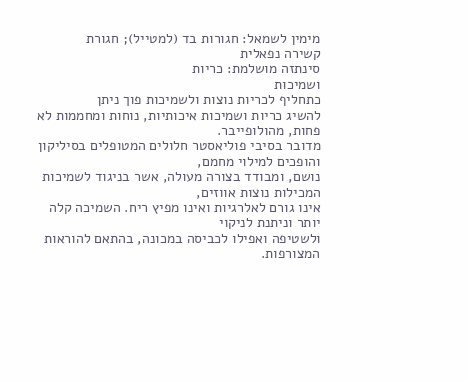מימין לשמאל: חגורות בד (למטייל); חגורת
קשירה נפאלית
סינתזה מושלמת: כריות
ושמיכות
כתחליף לכריות נוצות ולשמיכות פוך ניתן
להשיג כריות ושמיכות איכותיות, נוחות ומחממות לא פחות, מהולופייבר.
מדובר בסיבי פוליאסטר חלולים המטופלים בסיליקון והופכים למילוי מחמם,
נושם, ומבודד בצורה מעולה, אשר בניגוד לשמיכות המכילות נוצות אווזים,
אינו גורם לאלרגיות ואינו מפיץ ריח. השמיכה קלה יותר וניתנת לניקוי
ולשטיפה ואפילו לכביסה במכונה, בהתאם להוראות המצורפות.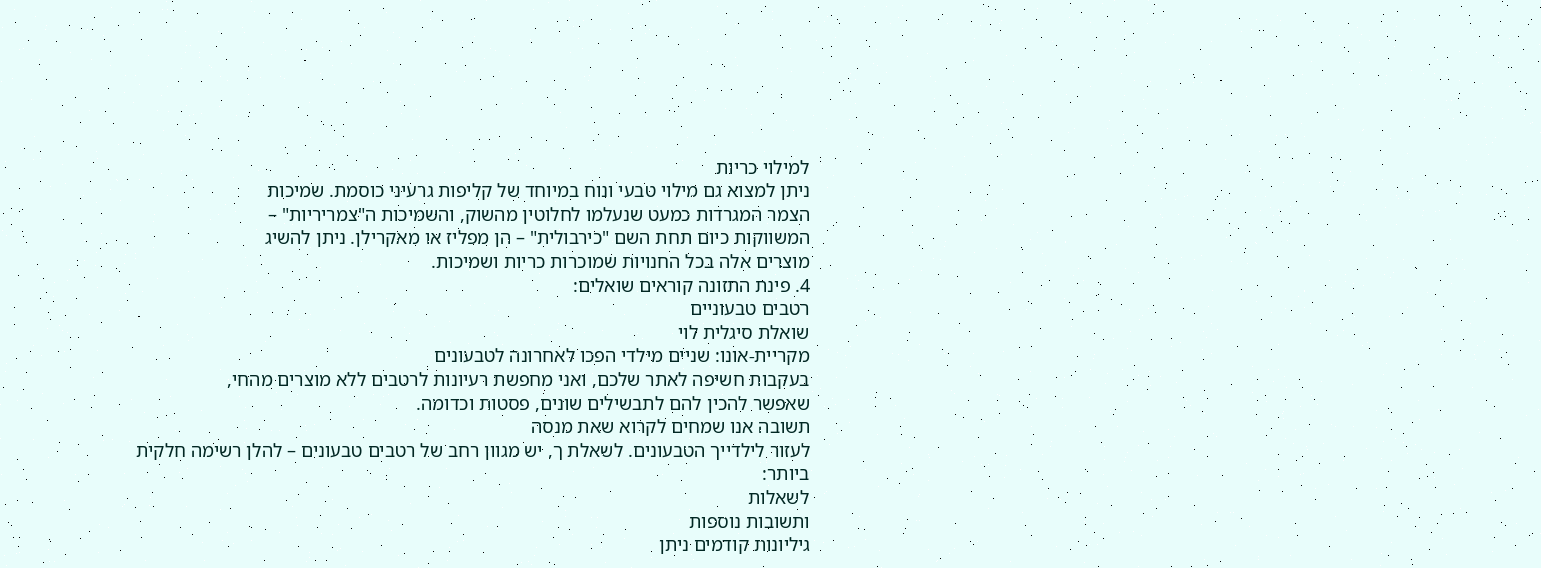למילוי כריות
ניתן למצוא גם מילוי טבעי ונוח במיוחד של קליפות גרעיני כוסמת. שמיכות
הצמר המגרדות כמעט שנעלמו לחלוטין מהשוק, והשמיכות ה"צמריריות" –
המשווקות כיום תחת השם "כירבולית" – הן מפליז או מאקרילן. ניתן להשיג
מוצרים אלה בכל החנויות שמוכרות כריות ושמיכות.
4. פינת התזונה קוראים שואלים:
רטבים טבעוניים
שואלת סיגלית לוי
מקריית-אונו: שניים מילדי הפכו לאחרונה לטבעונים
בעקבות חשיפה לאתר שלכם, ואני מחפשת רעיונות לרטבים ללא מוצרים מהחי,
שאפשר להכין להם לתבשילים שונים, פסטות וכדומה.
תשובה אנו שמחים לקרוא שאת מנסה
לעזור לילדייך הטבעונים. לשאלת ך, יש מגוון רחב של רטבים טבעונים – להלן רשימה חלקית
ביותר:
לשאלות
ותשובות נוספות
גיליונות קודמים ניתן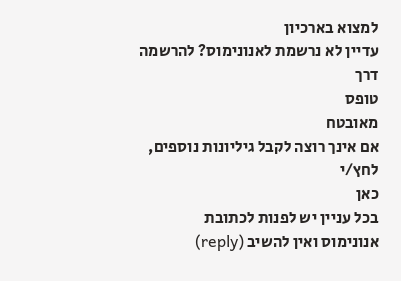למצוא בארכיון
עדיין לא נרשמת לאנונימוס? להרשמה דרך
טופס
מאובטח
אם אינך רוצה לקבל גיליונות נוספים, לחץ/י
כאן
בכל עניין יש לפנות לכתובת
אנונימוס ואין להשיב (reply)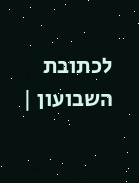לכתובת
השבועון |